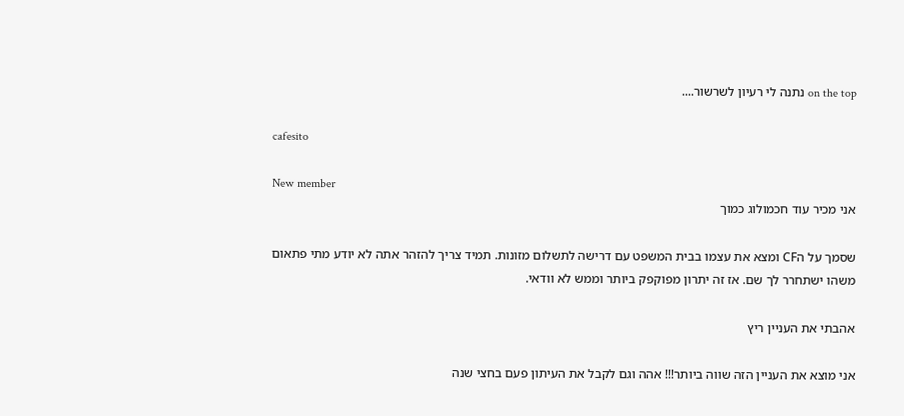on the top נתנה לי רעיון לשרשור....

cafesito

New member
אני מכיר עוד חכמולוג כמוך

שסמך על הCF ומצא את עצמו בבית המשפט עם דרישה לתשלום מזונות. תמיד צריך להזהר אתה לא יודע מתי פתאום משהו ישתחרר לך שם. אז זה יתרון מפוקפק ביותר וממש לא וודאי.

אהבתי את העניין ריץ

אני מוצא את העניין הזה שווה ביותר!!! אהה וגם לקבל את העיתון פעם בחצי שנה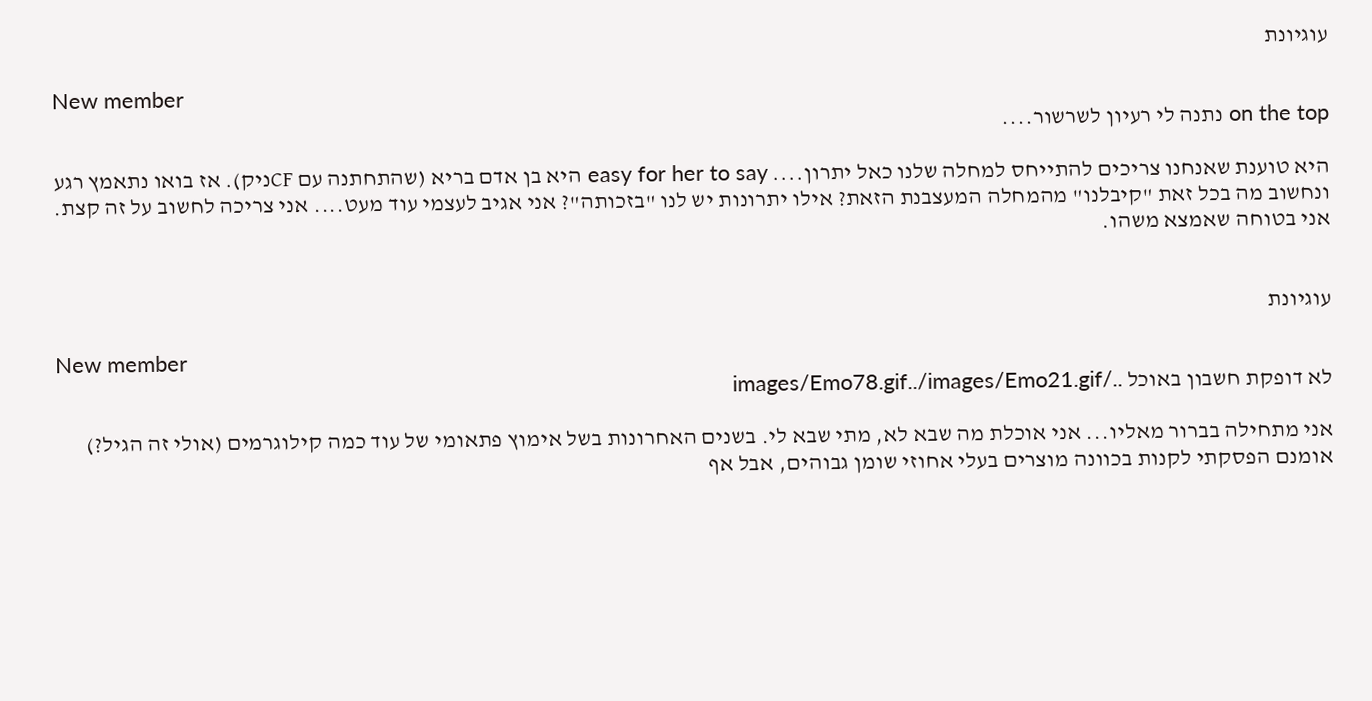עוגיונת

New member
on the top נתנה לי רעיון לשרשור....

היא טוענת שאנחנו צריכים להתייחס למחלה שלנו כאל יתרון.... easy for her to say היא בן אדם בריא (שהתחתנה עם CFניק). אז בואו נתאמץ רגע ונחשוב מה בכל זאת "קיבלנו" מהמחלה המעצבנת הזאת? אילו יתרונות יש לנו "בזכותה"? אני אגיב לעצמי עוד מעט.... אני צריכה לחשוב על זה קצת. אני בטוחה שאמצא משהו.


עוגיונת

New member
לא דופקת חשבון באוכל ../images/Emo78.gif../images/Emo21.gif

אני מתחילה בברור מאליו... אני אוכלת מה שבא לא, מתי שבא לי. בשנים האחרונות בשל אימוץ פתאומי של עוד כמה קילוגרמים (אולי זה הגיל?) אומנם הפסקתי לקנות בכוונה מוצרים בעלי אחוזי שומן גבוהים, אבל אף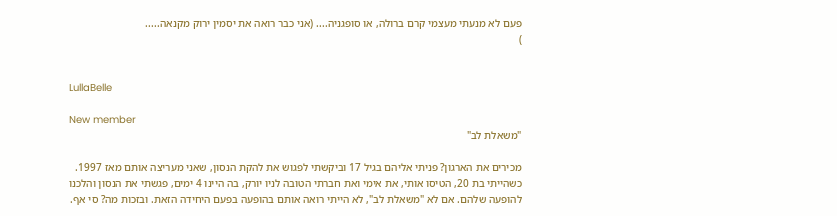פעם לא מנעתי מעצמי קרם ברולה, או סופגניה.... (אני כבר רואה את יסמין ירוק מקנאה.....
)


LullaBelle

New member
"משאלת לב"

מכירים את הארגון? פניתי אליהם בגיל 17 וביקשתי לפגוש את להקת הנסון, שאני מעריצה אותם מאז 1997. כשהייתי בת 20, הטיסו אותי, את אימי ואת חברתי הטובה לניו יורק, בה היינו 4 ימים, פגשתי את הנסון והלכנו להופעה שלהם. אם לא "משאלת לב", לא הייתי רואה אותם בהופעה בפעם היחידה הזאת. ובזכות מה? סי אף.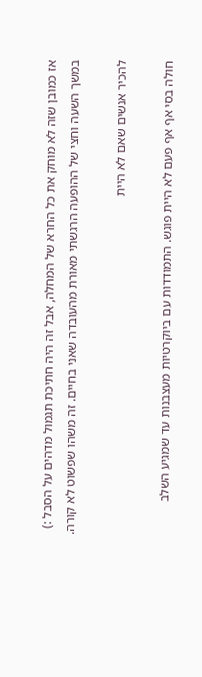אז כמובן שזה לא מוחק את כל החרא של המחלה, אבל זה היה חתיכת תגמול מדהים על הסבל :) במשך השעה וחצי של ההופעה הרגשתי מאורת מהעובדה שאני בחיים. זה משהו שפשוט לא קורה.

להכיר אנשים שאם לא היית

חולה בסי אף אף פעם לא היית פוגש. התמודדות עם ביוקרטיות מעצבנות עד שמגיע השלב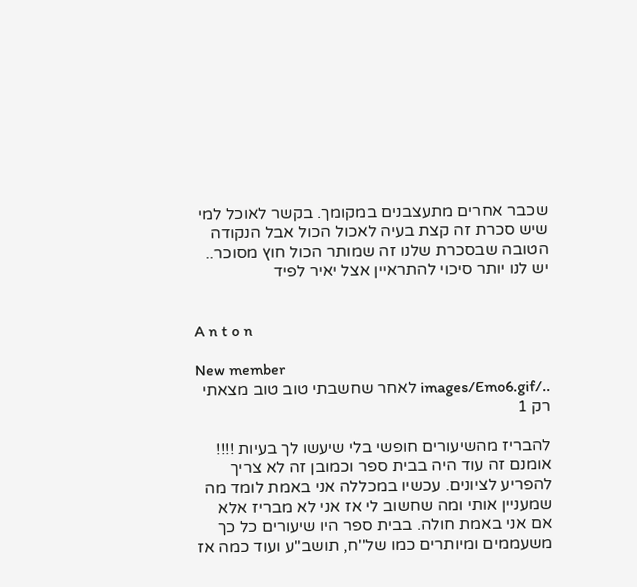שכבר אחרים מתעצבנים במקומך. בקשר לאוכל למי שיש סכרת זה קצת בעיה לאכול הכול אבל הנקודה הטובה שבסכרת שלנו זה שמותר הכול חוץ מסוכר.. יש לנו יותר סיכוי להתראיין אצל יאיר לפיד


A n t o n

New member
../images/Emo6.gif לאחר שחשבתי טוב טוב מצאתי רק 1

להבריז מהשיעורים חופשי בלי שיעשו לך בעיות !!!! אומנם זה עוד היה בבית ספר וכמובן זה לא צריך להפריע לציונים. עכשיו במכללה אני באמת לומד מה שמעניין אותי ומה שחשוב לי אז אני לא מבריז אלא אם אני באמת חולה. בבית ספר היו שיעורים כל כך משעממים ומיותרים כמו של''ח, תושב''ע ועוד כמה אז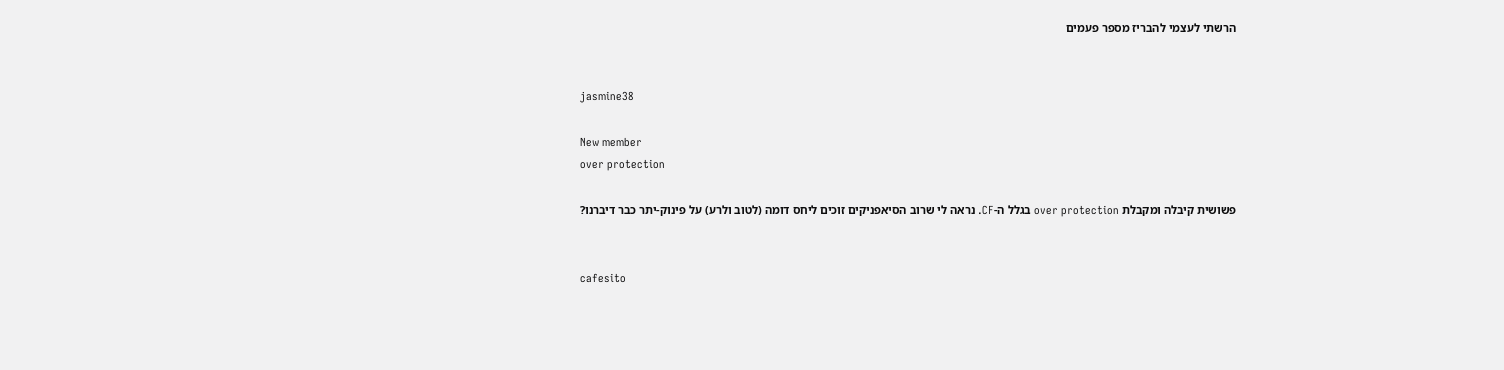הרשתי לעצמי להבריז מספר פעמים


jasmine38

New member
over protection

פשושית קיבלה ומקבלת over protection בגלל ה-CF. נראה לי שרוב הסיאפניקים זוכים ליחס דומה (לטוב ולרע) על פינוק-יתר כבר דיברנו?


cafesito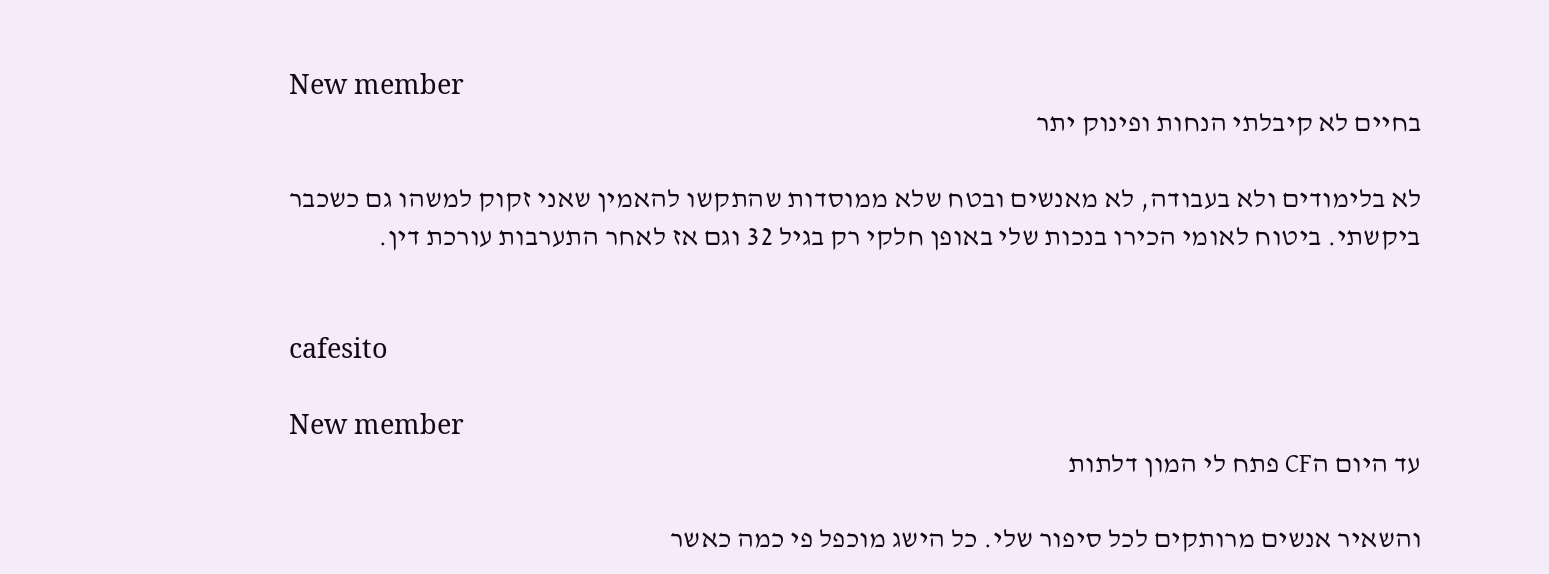New member
בחיים לא קיבלתי הנחות ופינוק יתר

לא בלימודים ולא בעבודה, לא מאנשים ובטח שלא ממוסדות שהתקשו להאמין שאני זקוק למשהו גם כשכבר ביקשתי. ביטוח לאומי הכירו בנכות שלי באופן חלקי רק בגיל 32 וגם אז לאחר התערבות עורכת דין.


cafesito

New member
עד היום הCF פתח לי המון דלתות

והשאיר אנשים מרותקים לכל סיפור שלי. כל הישג מוכפל פי כמה כאשר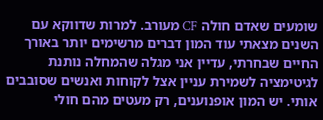שומעים שאדם חולה CF מעורב. למרות שדווקא עם השנים מצאתי עוד המון דברים מרשימים יותר באורך החיים שבחרתי, עדיין אני מגלה שהמחלה נותנת לגיטימציה לשמירת עניין אצל לקוחות ואנשים שסובבים אותי. יש המון אופנוענים, רק מעטים מהם חולי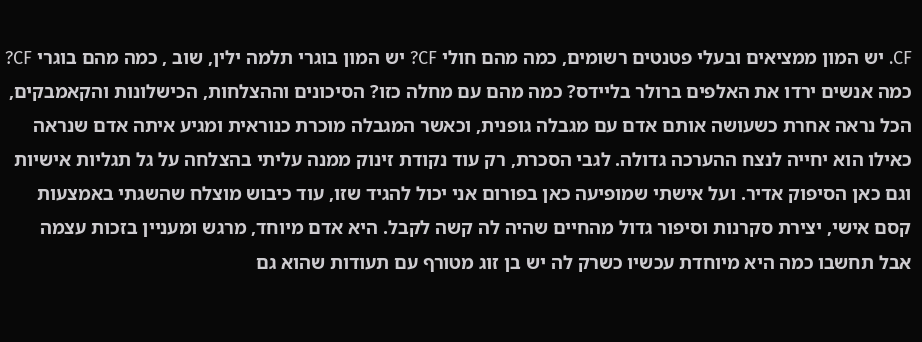CF. יש המון ממציאים ובעלי פטנטים רשומים, כמה מהם חולי CF? יש המון בוגרי תלמה ילין, שוב , כמה מהם בוגרי CF? כמה אנשים ירדו את האלפים ברולר בליידס? כמה מהם עם מחלה כזו? הסיכונים וההצלחות, הכישלונות והקאמבקים, הכל נראה אחרת כשעושה אותם אדם עם מגבלה גופנית, וכאשר המגבלה מוכרת כנוראית ומגיע איתה אדם שנראה כאילו הוא יחייה לנצח ההערכה גדולה. לגבי הסכרת, רק עוד נקודת זינוק ממנה עליתי בהצלחה על גל תגליות אישיות וגם כאן הסיפוק אדיר. ועל אישתי שמופיעה כאן בפורום אני יכול להגיד שזו, עוד כיבוש מוצלח שהשגתי באמצעות קסם אישי, יצירת סקרנות וסיפור גדול מהחיים שהיה לה קשה לקבל. היא אדם מיוחד, מרגש ומעניין בזכות עצמה אבל תחשבו כמה היא מיוחדת עכשיו כשרק לה יש בן זוג מטורף עם תעודות שהוא גם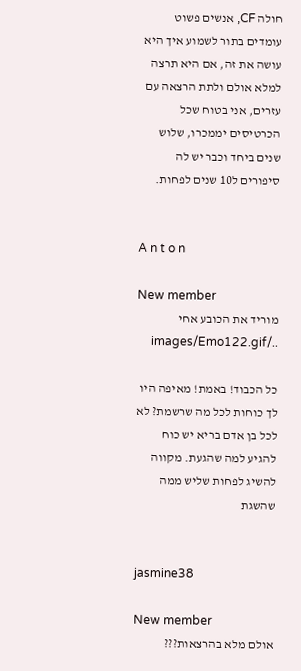חולה CF, אנשים פשוט עומדים בתור לשמוע איך היא עושה את זה, אם היא תרצה למלא אולם ולתת הרצאה עם עזרים, אני בטוח שכל הכרטיסים יממכרו, שלוש שנים ביחד וכבר יש לה סיפורים ל10 שנים לפחות.


A n t o n

New member
מוריד את הכובע אחי ../images/Emo122.gif

כל הכבוד! באמת! מאיפה היו לך כוחות לכל מה שרשמת? לא לכל בן אדם בריא יש כוח להגיע למה שהגעת. מקווה להשיג לפחות שליש ממה שהשגת


jasmine38

New member
אולם מלא בהרצאות???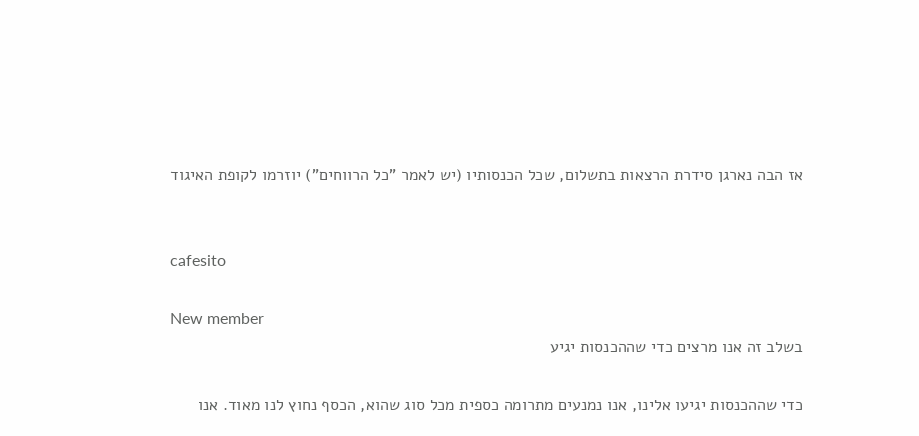אז הבה נארגן סידרת הרצאות בתשלום, שכל הכנסותיו (יש לאמר "כל הרווחים") יוזרמו לקופת האיגוד


cafesito

New member
בשלב זה אנו מרצים כדי שההכנסות יגיע

כדי שההכנסות יגיעו אלינו, אנו נמנעים מתרומה כספית מכל סוג שהוא, הכסף נחוץ לנו מאוד. אנו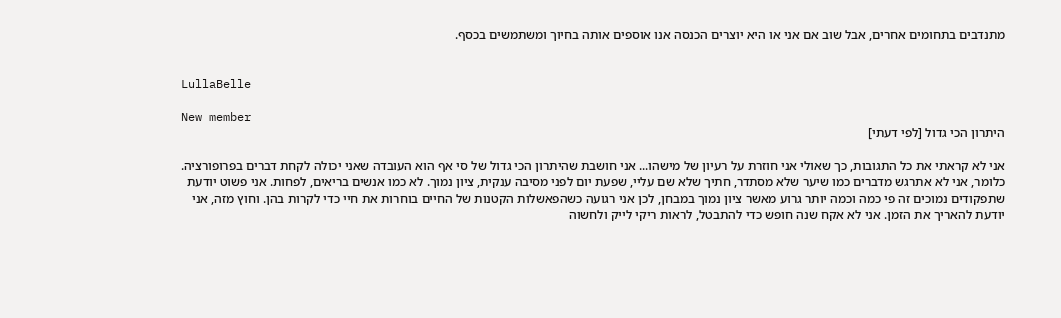מתנדבים בתחומים אחרים, אבל שוב אם אני או היא יוצרים הכנסה אנו אוספים אותה בחיוך ומשתמשים בכסף.


LullaBelle

New member
היתרון הכי גדול [לפי דעתי]

אני לא קראתי את כל התגובות, כך שאולי אני חוזרת על רעיון של מישהו... אני חושבת שהיתרון הכי גדול של סי אף הוא העובדה שאני יכולה לקחת דברים בפרופורציה. כלומר, אני לא אתרגש מדברים כמו שיער שלא מסתדר, חתיך שלא שם עליי, שפעת יום לפני מסיבה ענקית, ציון נמוך. לא כמו אנשים בריאים, לפחות. אני פשוט יודעת שתפקודים נמוכים זה פי כמה וכמה יותר גרוע מאשר ציון נמוך במבחן, לכן אני רגועה כשהפאשלות הקטנות של החיים בוחרות את חיי כדי לקרות בהן. וחוץ מזה, אני יודעת להאריך את הזמן. אני לא אקח שנה חופש כדי להתבטל, לראות ריקי לייק ולחשוה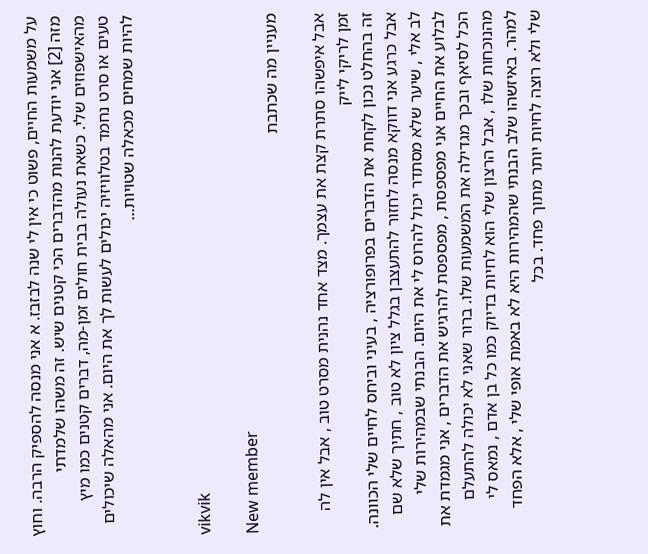על משמעות החיים, פשוט כי אין לי שנה לבזבז. א אני מנסה להספיק הרבה. וחוץ מזה [2] אני יודעת להנות מהדברים הכי קטנים שיש. זה משהו שלמדתי מהאישפוזים שלי. כשאת נעולה בבית חולים זמן-מה, דברים קטנים כמו מיץ טעים או סרט נחמד בטלוויזיה יכולים לעשות לך את היום. אני מהאלה שיכולים להיות שמחים מכאלה שטויות...


vikvik

New member
מעניין מה שכתבת

אבל איפשהו סתרת קצת את עצמך. מצד אחד נהנית מסרט טוב , אבל אין לה זמן לריקי לייק
זה בהחלט נכון לקחת את הדברים בפרופורציה , בעיני וביחס לחיים שלי הכוונה. אבל כרגע אני דווקא מנסה לחזור להתעצבן בגלל ציון לא טוב , חתיך שלא שם לב אלי , שיער שלא מסתדר יכול להרוס לי את היום. הבנתי שבמהירות שלי לבלוע את החיים אני מפספסת , מפספסת להרגיש את הדברים , אני מגמדת את הכל לסיאף ובכך מגדילה את המשמעות שלו. ברור שאני לא יכולה להתעלם מהנוכחות שלו , אבל הרצון שלי הוא לחיות בדיוק כמו כל בן אדם , נמאס לי למהר. באיזשהו שלב הבנתי שהמהירות היא לא באמת אופי שלי , אלא הפחד שלי ולא רוצה לחיות יותר מתוך פחד. בכל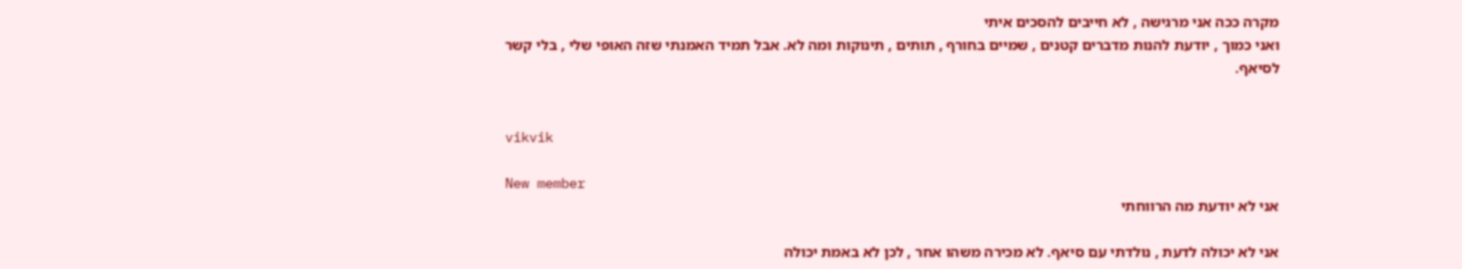מקרה ככה אני מרגישה , לא חייבים להסכים איתי
ואני כמוך , יודעת להנות מדברים קטנים , שמיים בחורף , תותים , תינוקות ומה לא. אבל תמיד האמנתי שזה האופי שלי , בלי קשר לסיאף.


vikvik

New member
אני לא יודעת מה הרווחתי

אני לא יכולה לדעת , נולדתי עם סיאף. לא מכירה משהו אחר , לכן לא באמת יכולה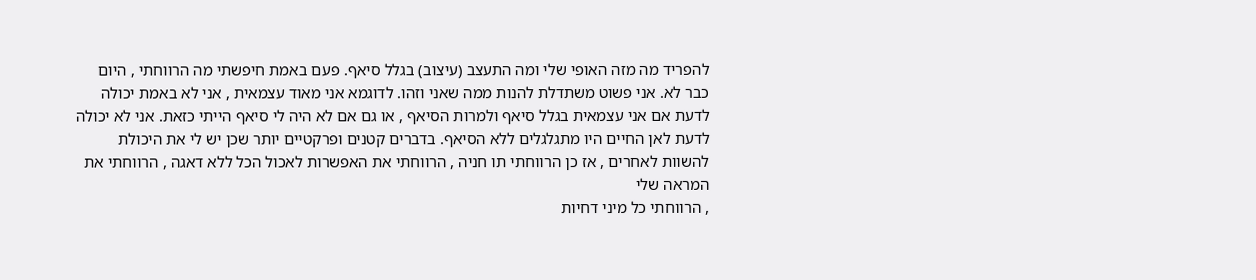להפריד מה מזה האופי שלי ומה התעצב (עיצוב) בגלל סיאף. פעם באמת חיפשתי מה הרווחתי , היום כבר לא. אני פשוט משתדלת להנות ממה שאני וזהו. לדוגמא אני מאוד עצמאית , אני לא באמת יכולה לדעת אם אני עצמאית בגלל סיאף ולמרות הסיאף , או גם אם לא היה לי סיאף הייתי כזאת. אני לא יכולה לדעת לאן החיים היו מתגלגלים ללא הסיאף. בדברים קטנים ופרקטיים יותר שכן יש לי את היכולת להשוות לאחרים , אז כן הרווחתי תו חניה , הרווחתי את האפשרות לאכול הכל ללא דאגה , הרווחתי את המראה שלי
, הרווחתי כל מיני דחיות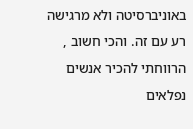באוניברסיטה ולא מרגישה רע עם זה. והכי חשוב , הרווחתי להכיר אנשים נפלאים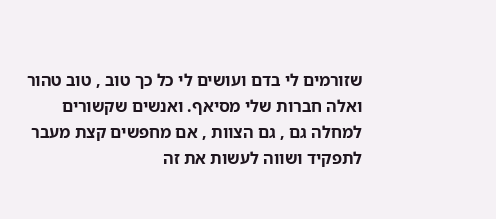שזורמים לי בדם ועושים לי כל כך טוב , טוב טהור ואלה חברות שלי מסיאף. ואנשים שקשורים למחלה גם , גם הצוות , אם מחפשים קצת מעבר לתפקיד ושווה לעשות את זה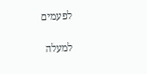לפעמים

למעלה